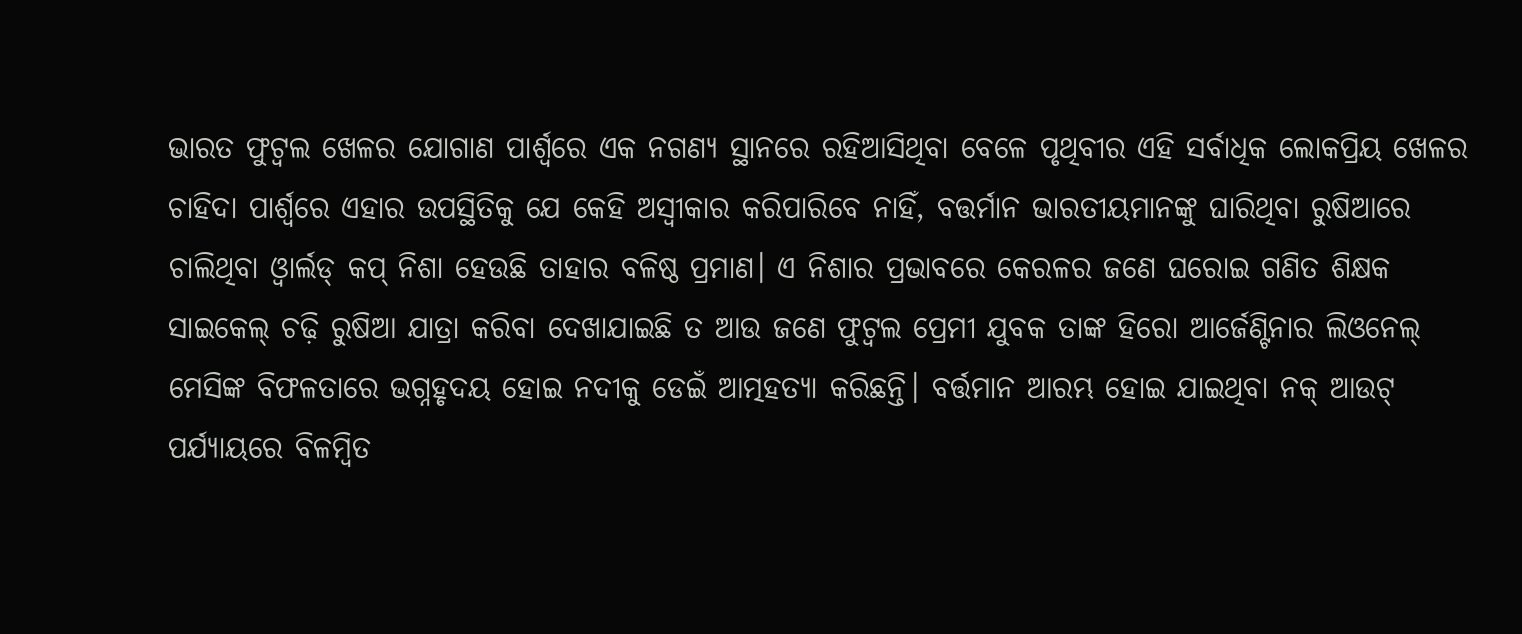ଭାରତ ଫୁଟ୍ବଲ ଖେଳର ଯୋଗାଣ ପାର୍ଶ୍ୱରେ ଏକ ନଗଣ୍ୟ ସ୍ଥାନରେ ରହିଆସିଥିବା ବେଳେ ପୃଥିବୀର ଏହି ସର୍ବାଧିକ ଲୋକପ୍ରିୟ ଖେଳର ଚାହିଦା ପାର୍ଶ୍ୱରେ ଏହାର ଉପସ୍ଥିତିକୁ ଯେ କେହି ଅସ୍ୱୀକାର କରିପାରିବେ ନାହିଁ, ବତ୍ତର୍ମାନ ଭାରତୀୟମାନଙ୍କୁ ଘାରିଥିବା ରୁଷିଆରେ ଚାଲିଥିବା ଓ୍ଵାର୍ଲଡ୍ କପ୍ ନିଶା ହେଉଛି ତାହାର ବଳିଷ୍ଠ ପ୍ରମାଣ। ଏ ନିଶାର ପ୍ରଭାବରେ କେରଳର ଜଣେ ଘରୋଇ ଗଣିତ ଶିକ୍ଷକ ସାଇକେଲ୍ ଚଢ଼ି ରୁଷିଆ ଯାତ୍ରା କରିବା ଦେଖାଯାଇଛି ତ ଆଉ ଜଣେ ଫୁଟ୍ବଲ ପ୍ରେମୀ ଯୁବକ ତାଙ୍କ ହିରୋ ଆର୍ଜେଣ୍ଟିନାର ଲିଓନେଲ୍ ମେସିଙ୍କ ବିଫଳତାରେ ଭଗ୍ନହୃଦୟ ହୋଇ ନଦୀକୁ ଡେଇଁ ଆତ୍ମହତ୍ୟା କରିଛନ୍ତି। ବର୍ତ୍ତମାନ ଆରମ୍ଭ ହୋଇ ଯାଇଥିବା ନକ୍ ଆଉଟ୍ ପର୍ଯ୍ୟାୟରେ ବିଳମ୍ବିତ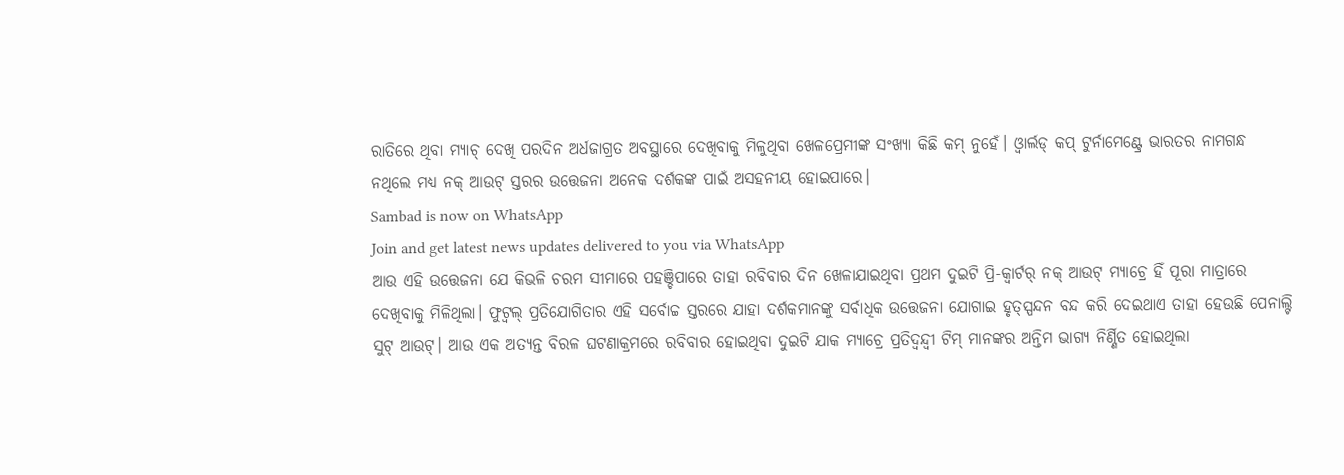ରାତିରେ ଥିବା ମ୍ୟାଚ୍ ଦେଖି ପରଦିନ ଅର୍ଧଜାଗ୍ରତ ଅବସ୍ଥାରେ ଦେଖିବାକୁ ମିଳୁଥିବା ଖେଳପ୍ରେମୀଙ୍କ ସଂଖ୍ୟା କିଛି କମ୍ ନୁହେଁ। ଓ୍ଵାର୍ଲଡ୍ କପ୍ ଟୁର୍ନାମେଣ୍ଟ୍ରେ ଭାରତର ନାମଗନ୍ଧ ନଥିଲେ ମଧ୍ୟ ନକ୍ ଆଉଟ୍ ସ୍ତରର ଉତ୍ତେଜନା ଅନେକ ଦର୍ଶକଙ୍କ ପାଇଁ ଅସହନୀୟ ହୋଇପାରେ।
Sambad is now on WhatsApp
Join and get latest news updates delivered to you via WhatsApp
ଆଉ ଏହି ଉତ୍ତେଜନା ଯେ କିଭଳି ଚରମ ସୀମାରେ ପହଞ୍ଚିପାରେ ତାହା ରବିବାର ଦିନ ଖେଳାଯାଇଥିବା ପ୍ରଥମ ଦୁଇଟି ପ୍ରି-କ୍ୱାର୍ଟର୍ ନକ୍ ଆଉଟ୍ ମ୍ୟାଚ୍ରେ ହିଁ ପୂରା ମାତ୍ରାରେ ଦେଖିବାକୁ ମିଳିଥିଲା। ଫୁଟ୍ବଲ୍ ପ୍ରତିଯୋଗିତାର ଏହି ସର୍ବୋଚ୍ଚ ସ୍ତରରେ ଯାହା ଦର୍ଶକମାନଙ୍କୁ ସର୍ବାଧିକ ଉତ୍ତେଜନା ଯୋଗାଇ ହୃତ୍ସ୍ପନ୍ଦନ ବନ୍ଦ କରି ଦେଇଥାଏ ତାହା ହେଉଛି ପେନାଲ୍ଟି ସୁଟ୍ ଆଉଟ୍। ଆଉ ଏକ ଅତ୍ୟନ୍ତ ବିରଳ ଘଟଣାକ୍ରମରେ ରବିବାର ହୋଇଥିବା ଦୁଇଟି ଯାକ ମ୍ୟାଚ୍ରେ ପ୍ରତିଦ୍ୱନ୍ଦ୍ୱୀ ଟିମ୍ ମାନଙ୍କର ଅନ୍ତିମ ଭାଗ୍ୟ ନିର୍ଣ୍ଣିତ ହୋଇଥିଲା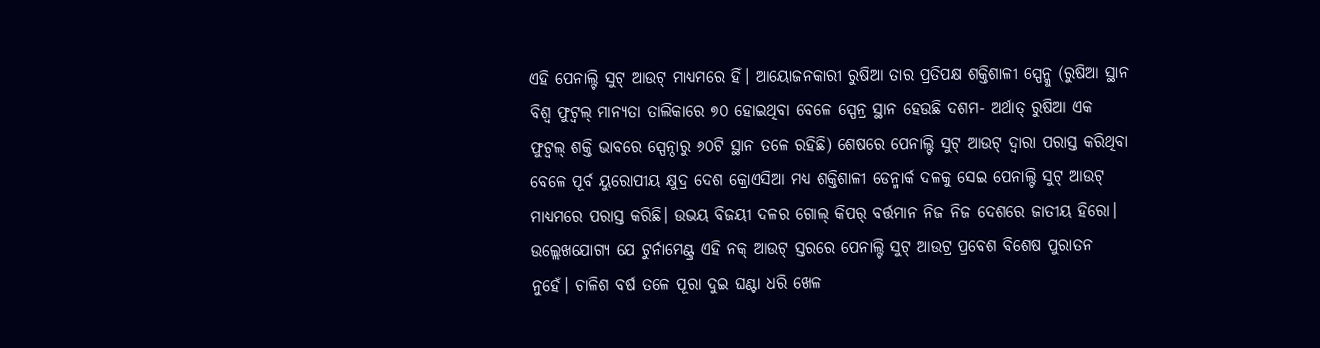ଏହି ପେନାଲ୍ଟି ସୁଟ୍ ଆଉଟ୍ ମାଧ୍ୟମରେ ହିଁ। ଆୟୋଜନକାରୀ ରୁଷିଆ ତାର ପ୍ରତିପକ୍ଷ ଶକ୍ତିଶାଳୀ ସ୍ପେନ୍କୁ (ରୁଷିଆ ସ୍ଥାନ ବିଶ୍ୱ ଫୁଟ୍ବଲ୍ ମାନ୍ୟତା ତାଲିକାରେ ୭୦ ହୋଇଥିବା ବେଳେ ସ୍ପେନ୍ର ସ୍ଥାନ ହେଉଛି ଦଶମ- ଅର୍ଥାତ୍ ରୁଷିଆ ଏକ ଫୁଟ୍ବଲ୍ ଶକ୍ତି ଭାବରେ ସ୍ପେନ୍ଠାରୁ ୬୦ଟି ସ୍ଥାନ ତଳେ ରହିଛି) ଶେଷରେ ପେନାଲ୍ଟି ସୁଟ୍ ଆଉଟ୍ ଦ୍ୱାରା ପରାସ୍ତ କରିଥିବା ବେଳେ ପୂର୍ବ ୟୁରୋପୀୟ କ୍ଷୁଦ୍ର ଦେଶ କ୍ରୋଏସିଆ ମଧ୍ୟ ଶକ୍ତିଶାଳୀ ଡେନ୍ମାର୍କ ଦଳକୁ ସେଇ ପେନାଲ୍ଟି ସୁଟ୍ ଆଉଟ୍ ମାଧ୍ୟମରେ ପରାସ୍ତ କରିଛି। ଉଭୟ ବିଜୟୀ ଦଳର ଗୋଲ୍ କିପର୍ ବର୍ତ୍ତମାନ ନିଜ ନିଜ ଦେଶରେ ଜାତୀୟ ହିରୋ।
ଉଲ୍ଲେଖଯୋଗ୍ୟ ଯେ ଟୁର୍ନାମେଣ୍ଟ୍ର ଏହି ନକ୍ ଆଉଟ୍ ସ୍ତରରେ ପେନାଲ୍ଟି ସୁଟ୍ ଆଉଟ୍ର ପ୍ରବେଶ ବିଶେଷ ପୁରାତନ ନୁହେଁ। ଚାଳିଶ ବର୍ଷ ତଳେ ପୂରା ଦୁଇ ଘଣ୍ଟା ଧରି ଖେଳ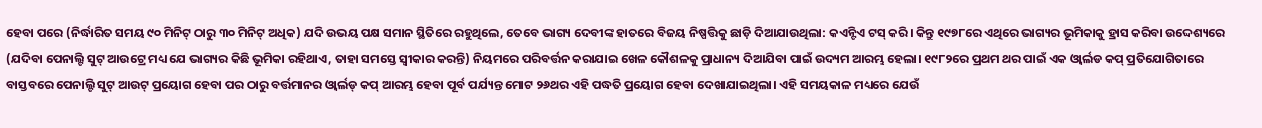ହେବା ପରେ (ନିର୍ଦ୍ଧାରିତ ସମୟ ୯୦ ମିନିଟ୍ ଠାରୁ ୩୦ ମିନିଟ୍ ଅଧିକ) ଯଦି ଉଭୟ ପକ୍ଷ ସମାନ ସ୍ଥିତିରେ ରହୁଥିଲେ, ତେବେ ଭାଗ୍ୟ ଦେବୀଙ୍କ ହାତରେ ବିଜୟ ନିଷ୍ପତ୍ତିକୁ ଛାଡ଼ି ଦିଆଯାଉଥିଲା: କଏନ୍ଟିଏ ଟସ୍ କରି। କିନ୍ତୁ ୧୯୭୮ରେ ଏଥିରେ ଭାଗ୍ୟର ଭୂମିକାକୁ ହ୍ରାସ କରିବା ଉଦ୍ଦେଶ୍ୟରେ (ଯଦିବା ପେନାଲ୍ଟି ସୁଟ୍ ଆଉଟ୍ରେ ମଧ୍ୟ ଯେ ଭାଗ୍ୟର କିଛି ଭୂମିକା ରହିଥାଏ, ତାହା ସମସ୍ତେ ସ୍ୱୀକାର କରନ୍ତି) ନିୟମରେ ପରିବର୍ତ୍ତନ କରାଯାଇ ଖେଳ କୌଶଳକୁ ପ୍ରାଧାନ୍ୟ ଦିଆଯିବା ପାଇଁ ଉଦ୍ୟମ ଆରମ୍ଭ ହେଲା। ୧୯୮୨ରେ ପ୍ରଥମ ଥର ପାଇଁ ଏକ ଓ୍ଵାର୍ଲଡ କପ୍ ପ୍ରତିଯୋଗିତାରେ ବାସ୍ତବରେ ପେନାଲ୍ଟି ସୁଟ୍ ଆଉଟ୍ ପ୍ରୟୋଗ ହେବା ପର ଠାରୁ ବର୍ତ୍ତମାନର ଓ୍ଵାର୍ଲଡ୍ କପ୍ ଆରମ୍ଭ ହେବା ପୂର୍ବ ପର୍ଯ୍ୟନ୍ତ ମୋଟ ୨୬ଥର ଏହି ପଦ୍ଧତି ପ୍ରୟୋଗ ହେବା ଦେଖାଯାଇଥିଲା। ଏହି ସମୟକାଳ ମଧ୍ୟରେ ଯେଉଁ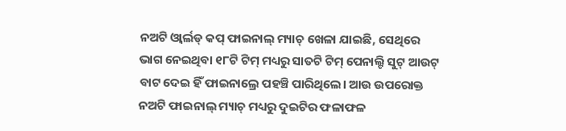ନଅଟି ଓ୍ଵାର୍ଲଡ୍ କପ୍ ଫାଇନାଲ୍ ମ୍ୟାଚ୍ ଖେଳା ଯାଇଛି, ସେଥିରେ ଭାଗ ନେଇଥିବା ୧୮ଟି ଟିମ୍ ମଧ୍ୟରୁ ସାତଟି ଟିମ୍ ପେନାଲ୍ଟି ସୁଟ୍ ଆଉଟ୍ ବାଟ ଦେଇ ହିଁ ଫାଇନାଲ୍ରେ ପହଞ୍ଚି ପାରିଥିଲେ। ଆଉ ଉପରୋକ୍ତ ନଅଟି ଫାଇନାଲ୍ ମ୍ୟାଚ୍ ମଧ୍ୟରୁ ଦୁଇଟିର ଫଳାଫଳ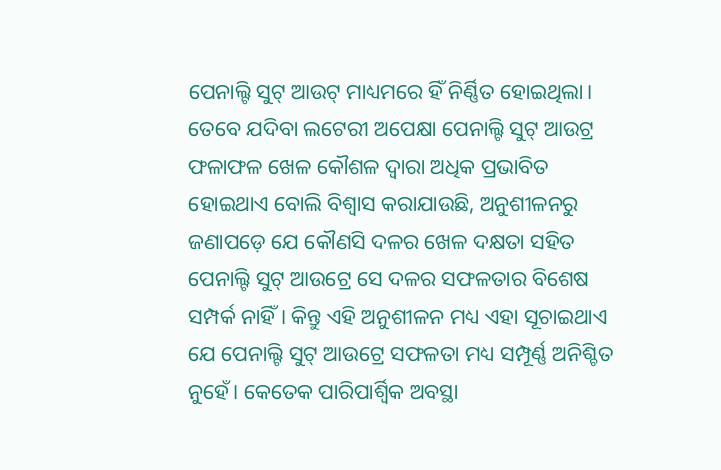ପେନାଲ୍ଟି ସୁଟ୍ ଆଉଟ୍ ମାଧ୍ୟମରେ ହିଁ ନିର୍ଣ୍ଣିତ ହୋଇଥିଲା।
ତେବେ ଯଦିବା ଲଟେରୀ ଅପେକ୍ଷା ପେନାଲ୍ଟି ସୁଟ୍ ଆଉଟ୍ର ଫଳାଫଳ ଖେଳ କୌଶଳ ଦ୍ୱାରା ଅଧିକ ପ୍ରଭାବିତ ହୋଇଥାଏ ବୋଲି ବିଶ୍ୱାସ କରାଯାଉଛି, ଅନୁଶୀଳନରୁ ଜଣାପଡ଼େ ଯେ କୌଣସି ଦଳର ଖେଳ ଦକ୍ଷତା ସହିତ ପେନାଲ୍ଟି ସୁଟ୍ ଆଉଟ୍ରେ ସେ ଦଳର ସଫଳତାର ବିଶେଷ ସମ୍ପର୍କ ନାହିଁ। କିନ୍ତୁ ଏହି ଅନୁଶୀଳନ ମଧ୍ୟ ଏହା ସୂଚାଇଥାଏ ଯେ ପେନାଲ୍ଟି ସୁଟ୍ ଆଉଟ୍ରେ ସଫଳତା ମଧ୍ୟ ସମ୍ପୂର୍ଣ୍ଣ ଅନିଶ୍ଚିତ ନୁହେଁ। କେତେକ ପାରିପାର୍ଶ୍ୱିକ ଅବସ୍ଥା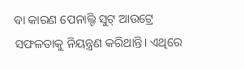ବା କାରଣ ପେନାଲ୍ଟି ସୁଟ୍ ଆଉଟ୍ରେ ସଫଳତାକୁ ନିୟନ୍ତ୍ରଣ କରିଥାନ୍ତି। ଏଥିରେ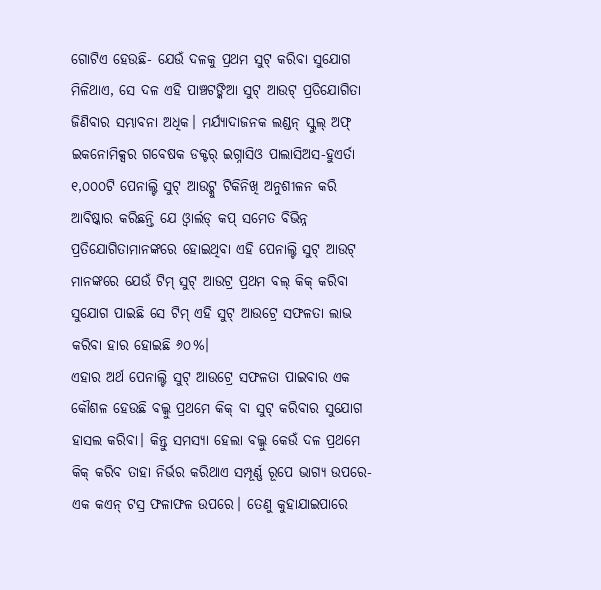ଗୋଟିଏ ହେଉଛି- ଯେଉଁ ଦଳକୁ ପ୍ରଥମ ସୁଟ୍ କରିବା ସୁଯୋଗ ମିଳିଥାଏ, ସେ ଦଳ ଏହି ପାଞ୍ଚଟଙ୍କିଆ ସୁଟ୍ ଆଉଟ୍ ପ୍ରତିଯୋଗିତା ଜିଣିବାର ସମ୍ଭାବନା ଅଧିକ। ମର୍ଯ୍ୟାଦାଜନକ ଲଣ୍ଡନ୍ ସ୍କୁଲ୍ ଅଫ୍ ଇକନୋମିକ୍ସର ଗବେଷକ ଡକ୍ଟର୍ ଇଗ୍ନାସିଓ ପାଲାସିଅସ-ହୁଏର୍ତା ୧,୦୦୦ଟି ପେନାଲ୍ଟି ସୁଟ୍ ଆଉଟ୍କୁ ଟିକିନିଖି ଅନୁଶୀଳନ କରି ଆବିଷ୍କାର କରିଛନ୍ତି ଯେ ଓ୍ଵାର୍ଲଡ୍ କପ୍ ସମେତ ବିଭିନ୍ନ ପ୍ରତିଯୋଗିତାମାନଙ୍କରେ ହୋଇଥିବା ଏହି ପେନାଲ୍ଟି ସୁଟ୍ ଆଉଟ୍ ମାନଙ୍କରେ ଯେଉଁ ଟିମ୍ ସୁଟ୍ ଆଉଟ୍ର ପ୍ରଥମ ବଲ୍ କିକ୍ କରିବା ସୁଯୋଗ ପାଇଛି ସେ ଟିମ୍ ଏହି ସୁଟ୍ ଆଉଟ୍ରେ ସଫଳତା ଲାଭ କରିବା ହାର ହୋଇଛି ୬୦%।
ଏହାର ଅର୍ଥ ପେନାଲ୍ଟି ସୁଟ୍ ଆଉଟ୍ରେ ସଫଳତା ପାଇବାର ଏକ କୌଶଳ ହେଉଛି ବଲ୍କୁ ପ୍ରଥମେ କିକ୍ ବା ସୁଟ୍ କରିବାର ସୁଯୋଗ ହାସଲ କରିବା। କିନ୍ତୁ ସମସ୍ୟା ହେଲା ବଲ୍କୁ କେଉଁ ଦଳ ପ୍ରଥମେ କିକ୍ କରିବ ତାହା ନିର୍ଭର କରିଥାଏ ସମ୍ପୂର୍ଣ୍ଣ ରୂପେ ଭାଗ୍ୟ ଉପରେ- ଏକ କଏନ୍ ଟସ୍ର ଫଳାଫଳ ଉପରେ। ତେଣୁ କୁହାଯାଇପାରେ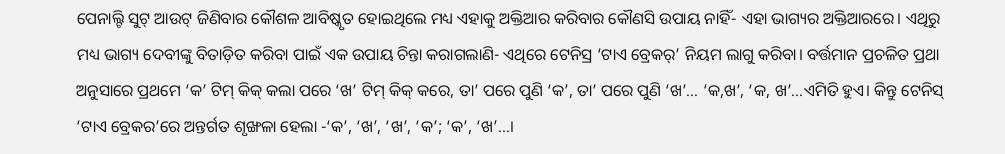ପେନାଲ୍ଟି ସୁଟ୍ ଆଉଟ୍ ଜିଣିବାର କୌଶଳ ଆବିଷ୍କୃତ ହୋଇଥିଲେ ମଧ୍ୟ ଏହାକୁ ଅକ୍ତିଆର କରିବାର କୌଣସି ଉପାୟ ନାହିଁ- ଏହା ଭାଗ୍ୟର ଅକ୍ତିଆରରେ। ଏଥିରୁ ମଧ୍ୟ ଭାଗ୍ୟ ଦେବୀଙ୍କୁ ବିତାଡ଼ିତ କରିବା ପାଇଁ ଏକ ଉପାୟ ଚିନ୍ତା କରାଗଲାଣି- ଏଥିରେ ଟେନିସ୍ର ‘ଟାଏ ବ୍ରେକର୍’ ନିୟମ ଲାଗୁ କରିବା। ବର୍ତ୍ତମାନ ପ୍ରଚଳିତ ପ୍ରଥା ଅନୁସାରେ ପ୍ରଥମେ ‘କ’ ଟିମ୍ କିକ୍ କଲା ପରେ ‘ଖ’ ଟିମ୍ କିକ୍ କରେ, ତା’ ପରେ ପୁଣି ‘କ’, ତା’ ପରେ ପୁଣି ‘ଖ’… ‘କ,ଖ’, ‘କ, ଖ’…ଏମିତି ହୁଏ। କିନ୍ତୁ ଟେନିସ୍ ‘ଟାଏ ବ୍ରେକର’ରେ ଅନ୍ତର୍ଗତ ଶୃଙ୍ଖଳା ହେଲା -‘କ’, ‘ଖ’, ‘ଖ’, ‘କ’; ‘କ’, ‘ଖ’…।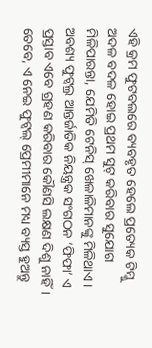ଏହି କ୍ରମ ଫୁଟବଲରେ ବ୍ୟବହୃତ ହେଲେ ପ୍ରତ୍ୟେକ ଟିମ୍କୁ ଅଦଳ ବଦଳ ହୋଇ ପ୍ରଥମ ସୁଟ୍ କରିବାର ସୁଯୋଗ ମିଳିପାରନ୍ତା, ଯେମିତି ଟେନିସ୍ ଖେଳାଳିମାନଙ୍କୁ ମିଳିଥାଏ। ଅବଶ୍ୟ ଫୁଟ୍ବଲ୍ର ଆନ୍ତର୍ଜାତିକ ନିୟନ୍ତ୍ରକ ସଂଗଠନ ‘ଫିଫା’ ଏ ପ୍ରସ୍ତାବ ଏବେ ଗ୍ରହଣ କରିବାର କୌଣସି ଲକ୍ଷଣ ଦିଶୁ ନାହିଁ। ତେବେ, ଏ ନେଇ ଫୁଟ୍ବଲ୍ ପ୍ରେମୀମାନେ ମଧ୍ୟ ବ୍ୟସ୍ତ ହୁଅନ୍ତୁ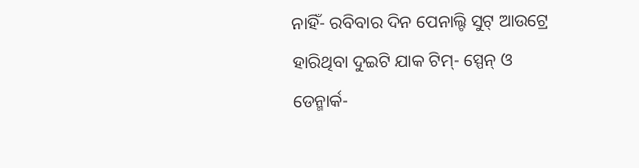ନାହିଁ- ରବିବାର ଦିନ ପେନାଲ୍ଟି ସୁଟ୍ ଆଉଟ୍ରେ ହାରିଥିବା ଦୁଇଟି ଯାକ ଟିମ୍- ସ୍ପେନ୍ ଓ ଡେନ୍ମାର୍କ-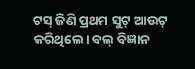ଟସ୍ ଜିଣି ପ୍ରଥମ ସୁଟ୍ ଆଉଟ୍ କରିଥିଲେ। ବଲ୍ ବିଜ୍ଞାନ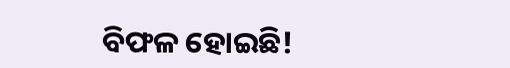ବିଫଳ ହୋଇଛି!